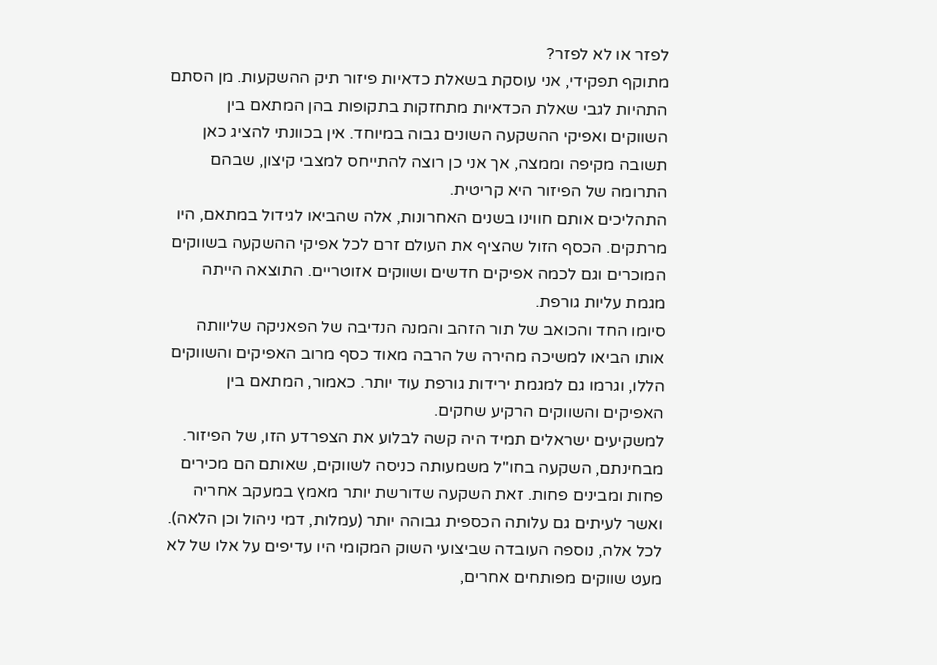לפזר או לא לפזר?
מתוקף תפקידי, אני עוסקת בשאלת כדאיות פיזור תיק ההשקעות. מן הסתם התהיות לגבי שאלת הכדאיות מתחזקות בתקופות בהן המתאם בין השווקים ואפיקי ההשקעה השונים גבוה במיוחד. אין בכוונתי להציג כאן תשובה מקיפה וממצה, אך אני כן רוצה להתייחס למצבי קיצון, שבהם התרומה של הפיזור היא קריטית.
התהליכים אותם חווינו בשנים האחרונות, אלה שהביאו לגידול במתאם, היו מרתקים. הכסף הזול שהציף את העולם זרם לכל אפיקי ההשקעה בשווקים המוכרים וגם לכמה אפיקים חדשים ושווקים אזוטריים. התוצאה הייתה מגמת עליות גורפת.
סיומו החד והכואב של תור הזהב והמנה הנדיבה של הפאניקה שליוותה אותו הביאו למשיכה מהירה של הרבה מאוד כסף מרוב האפיקים והשווקים הללו, וגרמו גם למגמת ירידות גורפת עוד יותר. כאמור, המתאם בין האפיקים והשווקים הרקיע שחקים.
למשקיעים ישראלים תמיד היה קשה לבלוע את הצפרדע הזו, של הפיזור. מבחינתם, השקעה בחו"ל משמעותה כניסה לשווקים, שאותם הם מכירים פחות ומבינים פחות. זאת השקעה שדורשת יותר מאמץ במעקב אחריה ואשר לעיתים גם עלותה הכספית גבוהה יותר (עמלות, דמי ניהול וכן הלאה).
לכל אלה, נוספה העובדה שביצועי השוק המקומי היו עדיפים על אלו של לא מעט שווקים מפותחים אחרים,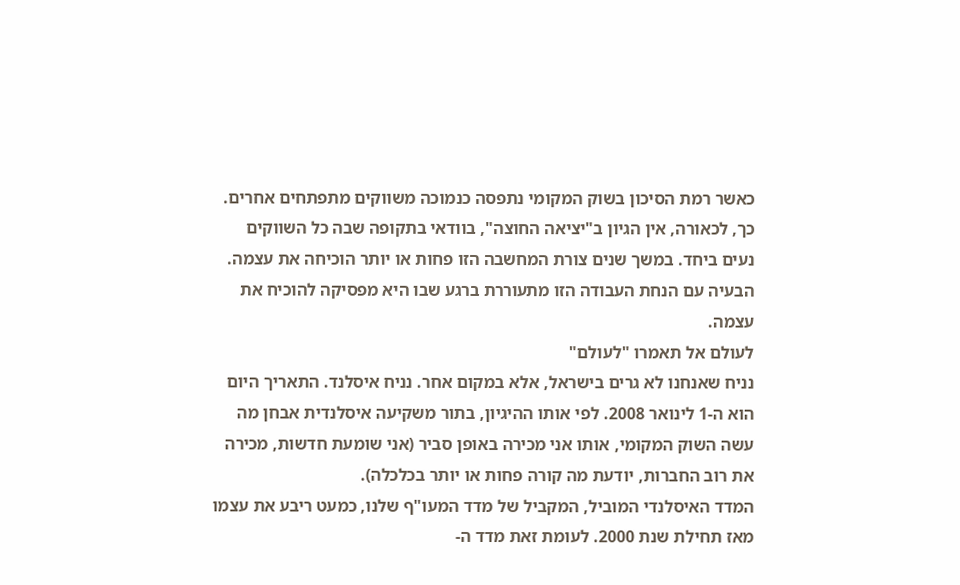כאשר רמת הסיכון בשוק המקומי נתפסה כנמוכה משווקים מתפתחים אחרים.
כך, לכאורה, אין הגיון ב"יציאה החוצה", בוודאי בתקופה שבה כל השווקים נעים ביחד. במשך שנים צורת המחשבה הזו פחות או יותר הוכיחה את עצמה. הבעיה עם הנחת העבודה הזו מתעוררת ברגע שבו היא מפסיקה להוכיח את עצמה.
לעולם אל תאמרו "לעולם"
נניח שאנחנו לא גרים בישראל, אלא במקום אחר. נניח איסלנד. התאריך היום הוא ה-1 לינואר 2008. לפי אותו ההיגיון, בתור משקיעה איסלנדית אבחן מה עשה השוק המקומי, אותו אני מכירה באופן סביר (אני שומעת חדשות, מכירה את רוב החברות, יודעת מה קורה פחות או יותר בכלכלה).
המדד האיסלנדי המוביל, המקביל של מדד המעו"ף שלנו, כמעט ריבע את עצמו מאז תחילת שנת 2000. לעומת זאת מדד ה-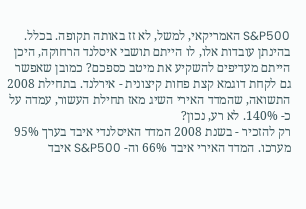S&P500 האמריקאי, למשל, לא זז באותה תקופה. בכלל. בהינתן עובדות אלו, לו הייתם תושבי איסלנד הרחוקה, היכן הייתם מעדיפים להשקיע את מיטב כספכם? כמובן שאפשר גם לקחת דוגמא קצת פחות קיצונית - אירלנד. בתחילת 2008 התשואה, שהמדד האירי השיג מאז תחילת העשור, עמדה על כ- 140%. לא רע, נכון?
רק להזכיר - בשנת 2008 המדד האיסלנדי איבד בערך 95% מערכו. המדד האירי איבד 66% וה- S&P500 איבד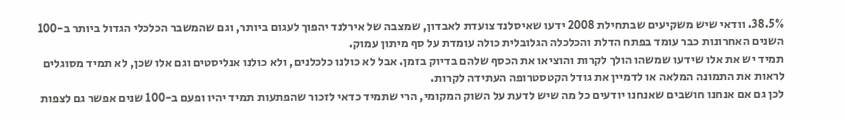38.5%. וודאי שיש משקיעים שבתחילת 2008 ידעו שאיסלנד צועדת לאבדון, שמצבה של אירלנד יהפוך לעגום ביותר, וגם שהמשבר הכלכלי הגדול ביותר ב-100 השנים האחרונות כבר עומד בפתח הדלת והכלכלה הגלובלית כולה עומדת על סף מיתון עמוק.
תמיד יש את אלו שידעו שמשהו הולך לקרות והוציאו את הכסף שלהם בדיוק בזמן. אבל לא כולנו כלכלנים, ולא כולנו אנליסטים וגם אלו שכן, לא תמיד מסוגלים לראות את התמונה המלאה או לדמיין את גודל הקטסטרופה העתידה לקרות.
לכן גם אם אנחנו חושבים שאנחנו יודעים כל מה שיש לדעת על השוק המקומי, הרי שתמיד כדאי לזכור שהפתעות תמיד יהיו ופעם ב-100 שנים אפשר גם לצפות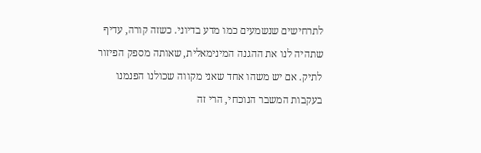לתרחישים שנשמעים כמו מדע בדיוני. כשזה קורה, עדיף שתהיה לנו את ההגנה המינימאלית, שאותה מספק הפיזור לתיק. אם יש משהו אחד שאני מקווה שכולנו הפנמנו בעקבות המשבר הנוכחי, הרי זה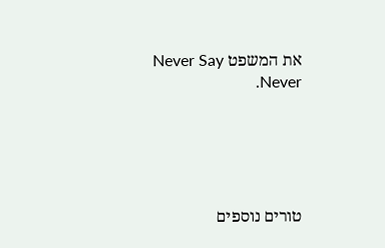את המשפט Never Say Never.





טורים נוספים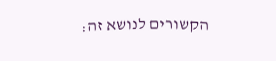הקשורים לנושא זה: